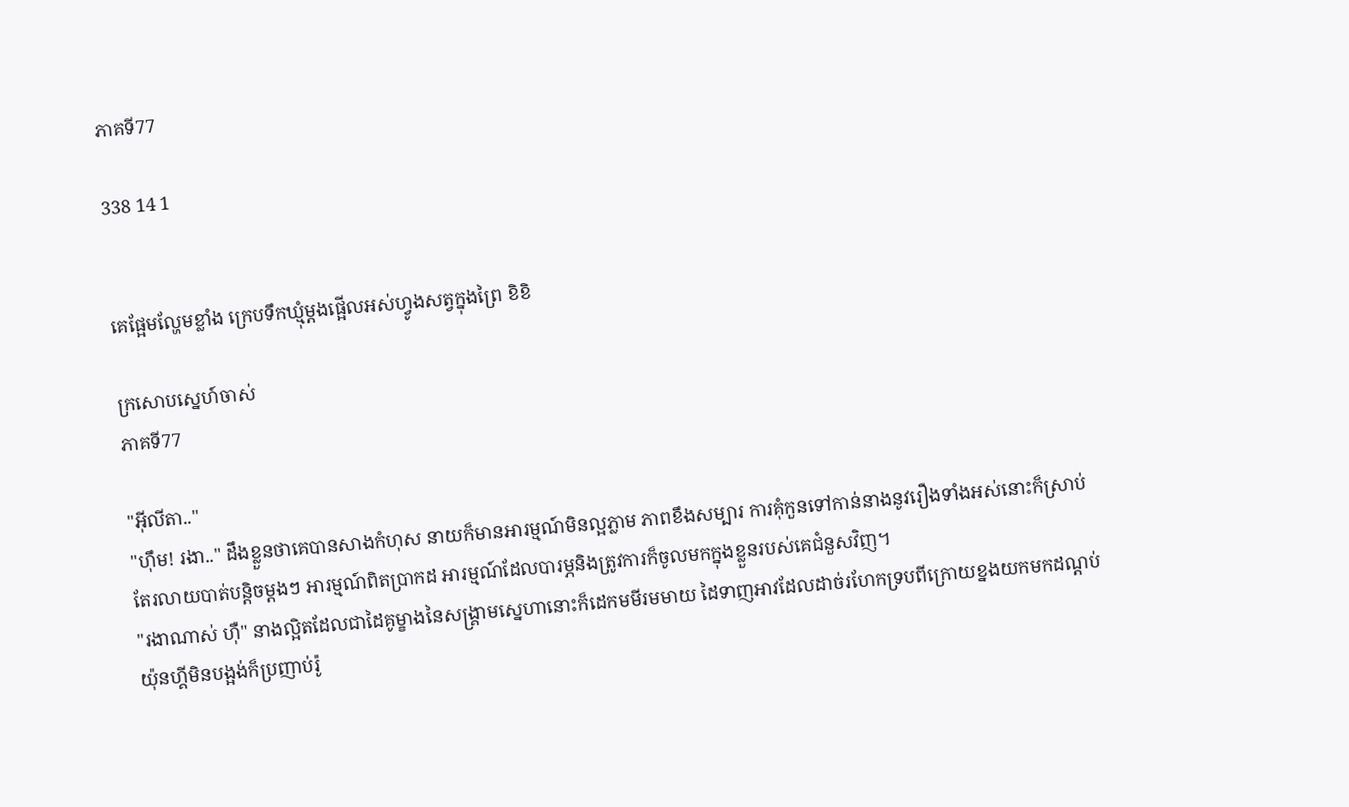ភាគទី77

338 14 1


គេផ្អែមល្ហែមខ្លាំង ក្រេបទឹកឃ្មុំម្ដងផ្អើលអស់ហ្វូងសត្វក្នុងព្រៃ ខិខិ

ក្រសោបស្នេហ៍ចាស់
ភាគទី77

"អ៊ីលីតា.."
"ហ៊ឹម! រងា.." ដឹងខ្លួនថាគេបានសាងកំហុស នាយក៏មានអារម្មណ៍មិនល្អភ្លាម ភាពខឹងសម្បារ ការគុំកួនទៅកាន់នាងនូវរឿងទាំងអស់នោះក៏ស្រាប់តែរលាយបាត់បន្តិចម្ដងៗ អារម្មណ៍ពិតប្រាកដ អារម្មណ៍ដែលបារម្ភនិងត្រូវការក៏ចូលមកក្នុងខ្លួនរបស់គេជំនួសវិញ។
"រងាណាស់ ហ៊ឺ" នាងល្អិតដែលជាដៃគូម្ខាងនៃសង្គ្រាមស្នេហានោះក៏ដេកមមីរមមាយ ដៃទាញអាវដែលដាច់រហែកទ្របពីក្រោយខ្នងយកមកដណ្ដប់ យ៉ុនហ្គីមិនបង្អង់ក៏ប្រញាប់រ៉ូ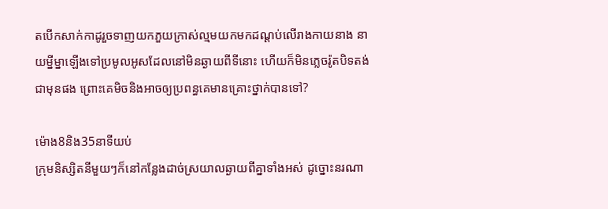តបើកសាក់កាដូរួចទាញយកភួយក្រាស់ល្មមយកមកដណ្ដប់លើរាងកាយនាង នាយម្នីម្នាឡើងទៅប្រមូលអូសដែលនៅមិនឆ្ងាយពីទីនោះ ហើយក៏មិនភ្លេចរ៉ូតបិទតង់ជាមុនផង ព្រោះគេមិចនិងអាចឲ្យប្រពន្ធគេមានគ្រោះថ្នាក់បានទៅ?

ម៉ោង8និង35នាទីយប់
ក្រុមនិស្សិតនីមួយៗក៏នៅកន្លែងដាច់ស្រយាលឆ្ងាយពីគ្នាទាំងអស់ ដូច្នោះនរណា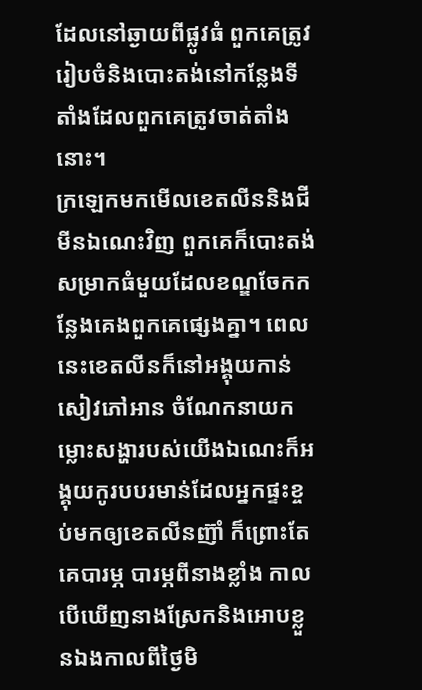ដែលនៅឆ្ងាយពីផ្លូវធំ ពួកគេត្រូវរៀបចំនិងបោះតង់នៅកន្លែងទីតាំងដែលពួកគេត្រូវចាត់តាំងនោះ។
ក្រឡេកមកមើលខេតលីននិងជីមីនឯណេះវិញ ពួកគេក៏បោះតង់សម្រាកធំមួយដែលខណ្ឌចែកកន្លែងគេងពួកគេផ្សេងគ្នា។ ពេលនេះខេតលីនក៏នៅអង្គុយកាន់សៀវភៅអាន ចំណែកនាយកម្លោះសង្ហារបស់យើងឯណេះក៏អង្គុយកូរបបរមាន់ដែលអ្នកផ្ទះខ្ចប់មកឲ្យខេតលីនញ៊ាំ ក៏ព្រោះតែគេបារម្ភ បារម្ភពីនាងខ្លាំង កាលបើឃើញនាងស្រែកនិងអោបខ្លួនឯងកាលពីថ្ងៃមិ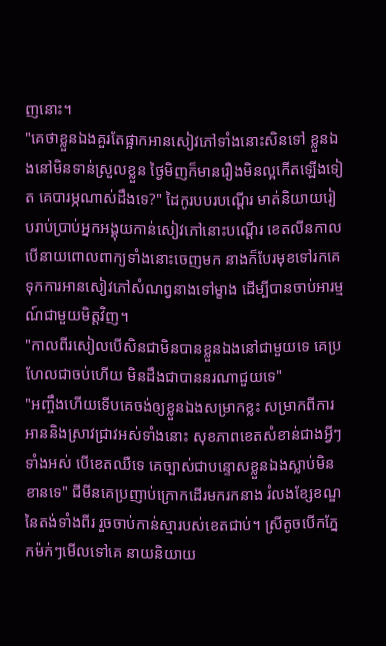ញនោះ។
"គេថាខ្លួនឯងគួរតែផ្អាកអានសៀវភៅទាំងនោះសិនទៅ ខ្លួនឯងនៅមិនទាន់ស្រួលខ្លួន ថ្ងៃមិញក៏មានរឿងមិនល្អកើតឡើងទៀត គេបារម្ភណាស់ដឹងទេ?" ដៃកូរបបរបណ្ដើរ មាត់និយាយរៀបរាប់ប្រាប់អ្នកអង្គុយកាន់សៀវភៅនោះបណ្ដើរ ខេតលីនកាលបើនាយពោលពាក្យទាំងនោះចេញមក នាងក៏បែរមុខទៅរកគេ ទុកការអានសៀវភៅសំណព្វនាងទៅម្ខាង ដើម្បីបានចាប់អារម្មណ៍ជាមួយមិត្តវិញ។
"កាលពីរសៀលបើសិនជាមិនបានខ្លួនឯងនៅជាមួយទេ គេប្រហែលជាចប់ហើយ មិនដឹងជាបាននរណាជួយទេ"
"អញ្ចឹងហើយទើបគេចង់ឲ្យខ្លួនឯងសម្រាកខ្លះ សម្រាកពីការអាននិងស្រាវជ្រាវអស់ទាំងនោះ សុខភាពខេតសំខាន់ជាងអ្វីៗទាំងអស់ បើខេតឈឺទេ គេច្បាស់ជាបន្ទោសខ្លួនឯងស្លាប់មិនខានទេ" ជីមីនគេប្រញាប់ក្រោកដើរមករកនាង រំលងខ្សែខណ្ឌនៃតង់ទាំងពីរ រួចចាប់កាន់ស្មារបស់ខេតជាប់។ ស្រីតូចបើកភ្នែកម៉ក់ៗមើលទៅគេ នាយនិយាយ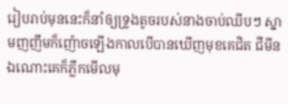រៀបរាប់មុននេះក៏នាំឲ្យទ្រូងតូចរបស់នាងចាប់ឈីបៗ ស្នាមញញឹមក៏ញ៉ោចឡើងកាលបើបានឃើញមុខគេជិត ជីមីនឯណោះគេក៏ភ្លឹកមើលមុ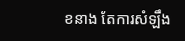ខនាង តែការសំឡឹង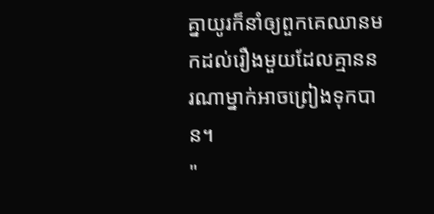គ្នាយូរក៏នាំឲ្យពួកគេឈានមកដល់រឿងមួយដែលគ្មាននរណាម្នាក់អាចព្រៀងទុកបាន។
"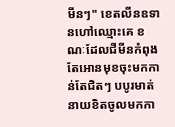មីនៗ" ខេតលីនឧទានហៅឈ្មោះគេ ខណៈដែលជីមីនកំពុងតែអោនមុខចុះមកកាន់តែជិតៗ បបូរមាត់នាយខិតចូលមកកា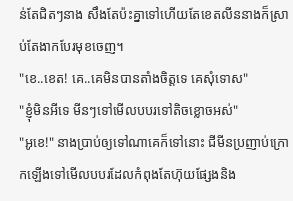ន់តែជិតៗនាង សឹងតែប៉ះគ្នាទៅហើយតែខេតលីននាងក៏ស្រាប់តែងាកបែរមុខចេញ។
"ខេ..ខេត! គេ..គេមិនបានតាំងចិត្តទេ គេសុំទោស"
"ខ្ញុំមិនអីទេ មីនៗទៅមើលបបរទៅតិចខ្លោចអស់"
"អូខេ!" នាងប្រាប់ឲ្យទៅណាគេក៏ទៅនោះ ជីមីនប្រញាប់ក្រោកឡើងទៅមើលបបរដែលកំពុងតែហ៊ុយផ្សែងនិង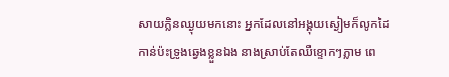សាយក្លិនឈ្ងុយមកនោះ អ្នកដែលនៅអង្គុយស្ងៀមក៏លូកដៃកាន់ប៉ះទ្រូងឆ្វេងខ្លួនឯង នាងស្រាប់តែឈឺខ្ទោកៗភ្លាម ពេ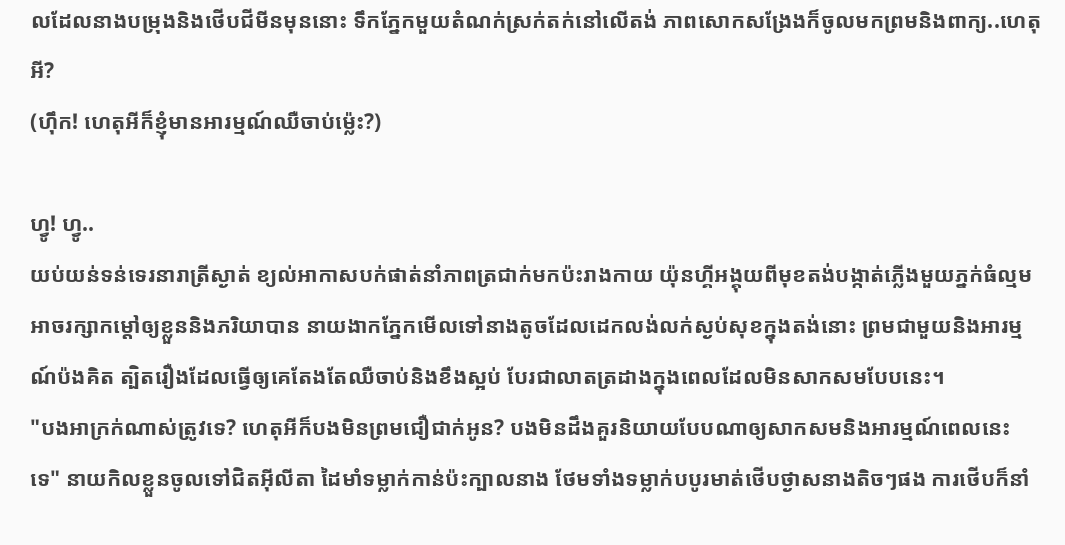លដែលនាងបម្រុងនិងថើបជីមីនមុននោះ ទឹកភ្នែកមួយតំណក់ស្រក់តក់នៅលើតង់ ភាពសោកសង្រែងក៏ចូលមកព្រមនិងពាក្យ..ហេតុអី?
(ហ៊ឹក! ហេតុអីក៏ខ្ញុំមានអារម្មណ៍ឈឺចាប់ម៉្លេះ?)

ហ្វូ! ហ្វូ..
យប់យន់ទន់ទេរនារាត្រីស្ងាត់ ខ្យល់អាកាសបក់ផាត់នាំភាពត្រជាក់មកប៉ះរាងកាយ យ៉ុនហ្គីអង្គុយពីមុខតង់បង្កាត់ភ្លើងមួយភ្នក់ធំល្មម អាចរក្សាកម្ដៅឲ្យខ្លួននិងភរិយាបាន នាយងាកភ្នែកមើលទៅនាងតូចដែលដេកលង់លក់ស្ងប់សុខក្នុងតង់នោះ ព្រមជាមួយនិងអារម្មណ៍ប៉ងគិត ត្បិតរឿងដែលធ្វើឲ្យគេតែងតែឈឺចាប់និងខឹងស្អប់ បែរជាលាតត្រដាងក្នុងពេលដែលមិនសាកសមបែបនេះ។
"បងអាក្រក់ណាស់ត្រូវទេ? ហេតុអីក៏បងមិនព្រមជឿជាក់អូន? បងមិនដឹងគួរនិយាយបែបណាឲ្យសាកសមនិងអារម្មណ៍ពេលនេះទេ" នាយកិលខ្លួនចូលទៅជិតអ៊ីលីតា ដៃមាំទម្លាក់កាន់ប៉ះក្បាលនាង ថែមទាំងទម្លាក់បបូរមាត់ថើបថ្ងាសនាងតិចៗផង ការថើបក៏នាំ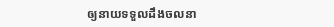ឲ្យនាយទទួលដឹងចលនា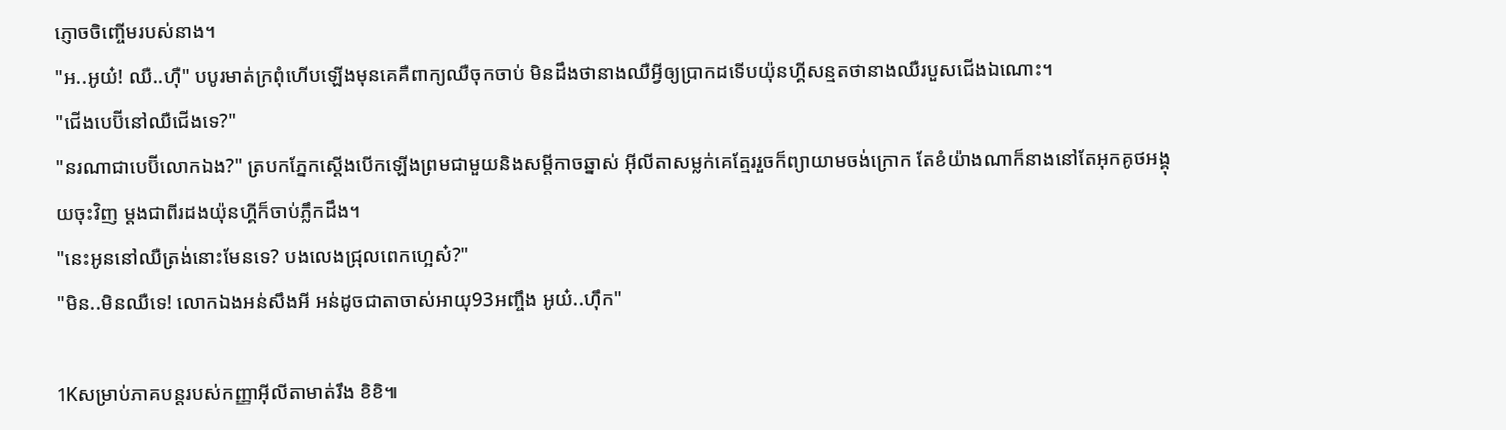ភ្ញោចចិញ្ចើមរបស់នាង។
"អ..អូយ៎! ឈឺ..ហ៊ឺ" បបូរមាត់ក្រពុំហើបឡើងមុនគេគឺពាក្យឈឺចុកចាប់ មិនដឹងថានាងឈឺអ្វីឲ្យប្រាកដទើបយ៉ុនហ្គីសន្មតថានាងឈឺរបួសជើងឯណោះ។
"ជើងបេប៊ីនៅឈឺជើងទេ?"
"នរណាជាបេប៊ីលោកឯង?" ត្របកភ្នែកស្ដើងបើកឡើងព្រមជាមួយនិងសម្ដីកាចឆ្នាស់ អ៊ីលីតាសម្លក់គេត្មែររួចក៏ព្យាយាមចង់ក្រោក តែខំយ៉ាងណាក៏នាងនៅតែអុកគូថអង្គុយចុះវិញ ម្ដងជាពីរដងយ៉ុនហ្គីក៏ចាប់ភ្លឹកដឹង។
"នេះអូននៅឈឺត្រង់នោះមែនទេ? បងលេងជ្រុលពេកហ្អេស៎?"
"មិន..មិនឈឺទេ! លោកឯងអន់សឹងអី អន់ដូចជាតាចាស់អាយុ93អញ្ចឹង អូយ៎..ហ៊ឹក"

1Kសម្រាប់ភាគបន្តរបស់កញ្ញាអ៊ីលីតាមាត់រឹង ខិខិ៕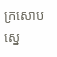ក្រសោបស្នេ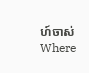ហ៍ចាស់Where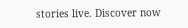stories live. Discover now